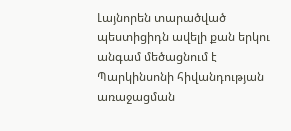Լայնորեն տարածված պեստիցիդն ավելի քան երկու անգամ մեծացնում է Պարկինսոնի հիվանդության առաջացման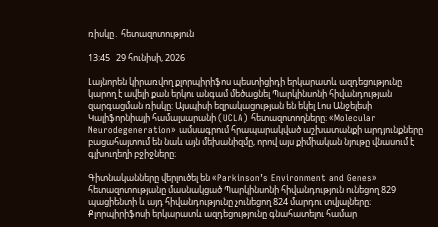ռիսկը․ հետազոտություն

13:45   29 հունիսի, 2026

Լայնորեն կիրառվող քլորպիրիֆոս պեստիցիդի երկարատև ազդեցությունը կարող է ավելի քան երկու անգամ մեծացնել Պարկինսոնի հիվանդության զարգացման ռիսկը։ Այսպիսի եզրակացության են եկել Լոս Անջելեսի Կալիֆորնիայի համալսարանի (UCLA) հետազոտողները։ «Molecular Neurodegeneration» ամսագրում հրապարակված աշխատանքի արդյունքները բացահայտում են նաև այն մեխանիզմը, որով այս քիմիական նյութը վնասում է գլխուղեղի բջիջները։

Գիտնականները վերլուծել են «Parkinson’s Environment and Genes» հետազոտությանը մասնակցած Պարկինսոնի հիվանդություն ունեցող 829 պացիենտի և այդ հիվանդությունը չունեցող 824 մարդու տվյալները։ Քլորպիրիֆոսի երկարատև ազդեցությունը գնահատելու համար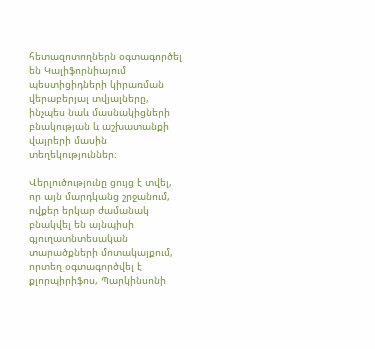հետազոտողներն օգտագործել են Կալիֆորնիայում պեստիցիդների կիրառման վերաբերյալ տվյալները, ինչպես նաև մասնակիցների բնակության և աշխատանքի վայրերի մասին տեղեկություններ։

Վերլուծությունը ցույց է տվել, որ այն մարդկանց շրջանում, ովքեր երկար ժամանակ բնակվել են այնպիսի գյուղատնտեսական տարածքների մոտակայքում, որտեղ օգտագործվել է քլորպիրիֆոս, Պարկինսոնի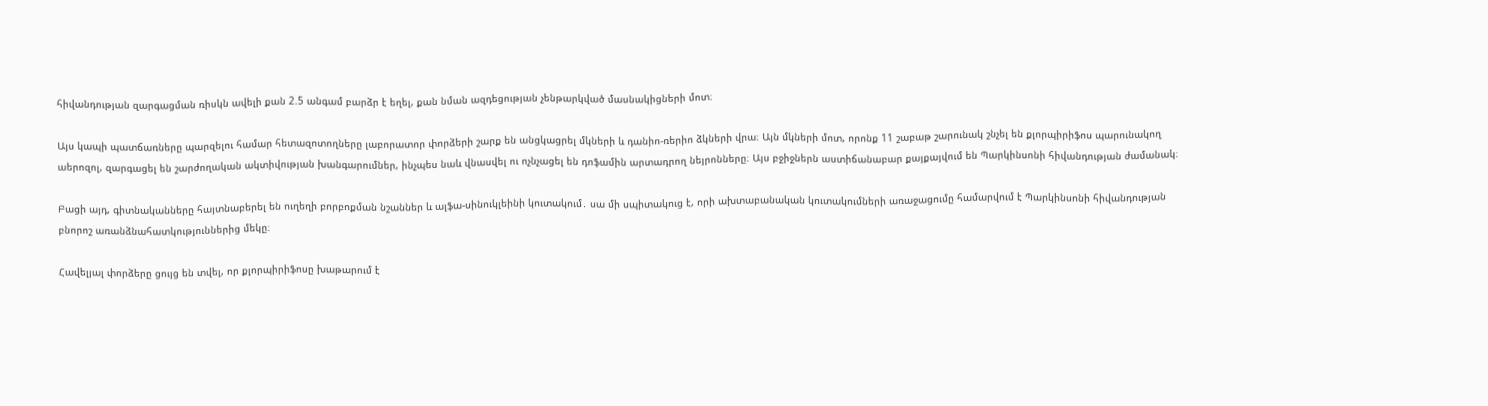հիվանդության զարգացման ռիսկն ավելի քան 2.5 անգամ բարձր է եղել, քան նման ազդեցության չենթարկված մասնակիցների մոտ։

Այս կապի պատճառները պարզելու համար հետազոտողները լաբորատոր փորձերի շարք են անցկացրել մկների և դանիո-ռերիո ձկների վրա։ Այն մկների մոտ, որոնք 11 շաբաթ շարունակ շնչել են քլորպիրիֆոս պարունակող աերոզոլ, զարգացել են շարժողական ակտիվության խանգարումներ, ինչպես նաև վնասվել ու ոչնչացել են դոֆամին արտադրող նեյրոնները։ Այս բջիջներն աստիճանաբար քայքայվում են Պարկինսոնի հիվանդության ժամանակ։

Բացի այդ, գիտնականները հայտնաբերել են ուղեղի բորբոքման նշաններ և ալֆա-սինուկլեինի կուտակում․ սա մի սպիտակուց է, որի ախտաբանական կուտակումների առաջացումը համարվում է Պարկինսոնի հիվանդության բնորոշ առանձնահատկություններից մեկը։

Հավելյալ փորձերը ցույց են տվել, որ քլորպիրիֆոսը խաթարում է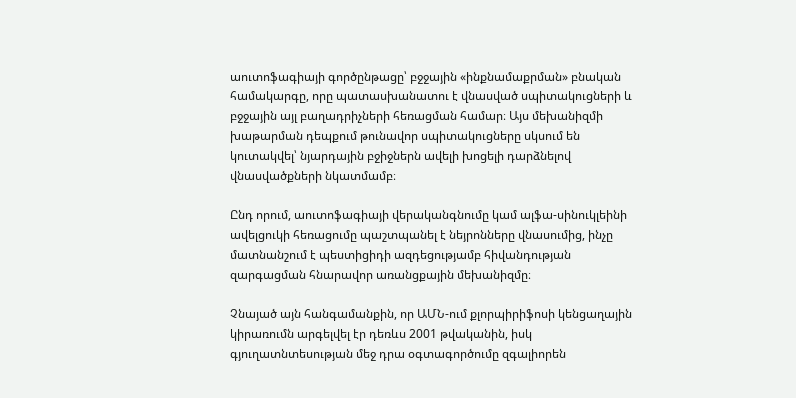աուտոֆագիայի գործընթացը՝ բջջային «ինքնամաքրման» բնական համակարգը, որը պատասխանատու է վնասված սպիտակուցների և բջջային այլ բաղադրիչների հեռացման համար։ Այս մեխանիզմի խաթարման դեպքում թունավոր սպիտակուցները սկսում են կուտակվել՝ նյարդային բջիջներն ավելի խոցելի դարձնելով վնասվածքների նկատմամբ։

Ընդ որում, աուտոֆագիայի վերականգնումը կամ ալֆա-սինուկլեինի ավելցուկի հեռացումը պաշտպանել է նեյրոնները վնասումից, ինչը մատնանշում է պեստիցիդի ազդեցությամբ հիվանդության զարգացման հնարավոր առանցքային մեխանիզմը։

Չնայած այն հանգամանքին, որ ԱՄՆ-ում քլորպիրիֆոսի կենցաղային կիրառումն արգելվել էր դեռևս 2001 թվականին, իսկ գյուղատնտեսության մեջ դրա օգտագործումը զգալիորեն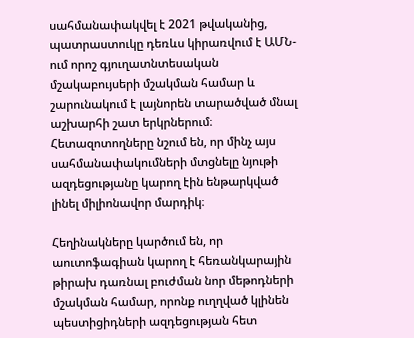սահմանափակվել է 2021 թվականից, պատրաստուկը դեռևս կիրառվում է ԱՄՆ-ում որոշ գյուղատնտեսական մշակաբույսերի մշակման համար և շարունակում է լայնորեն տարածված մնալ աշխարհի շատ երկրներում։ Հետազոտողները նշում են, որ մինչ այս սահմանափակումների մտցնելը նյութի ազդեցությանը կարող էին ենթարկված լինել միլիոնավոր մարդիկ։

Հեղինակները կարծում են, որ աուտոֆագիան կարող է հեռանկարային թիրախ դառնալ բուժման նոր մեթոդների մշակման համար, որոնք ուղղված կլինեն պեստիցիդների ազդեցության հետ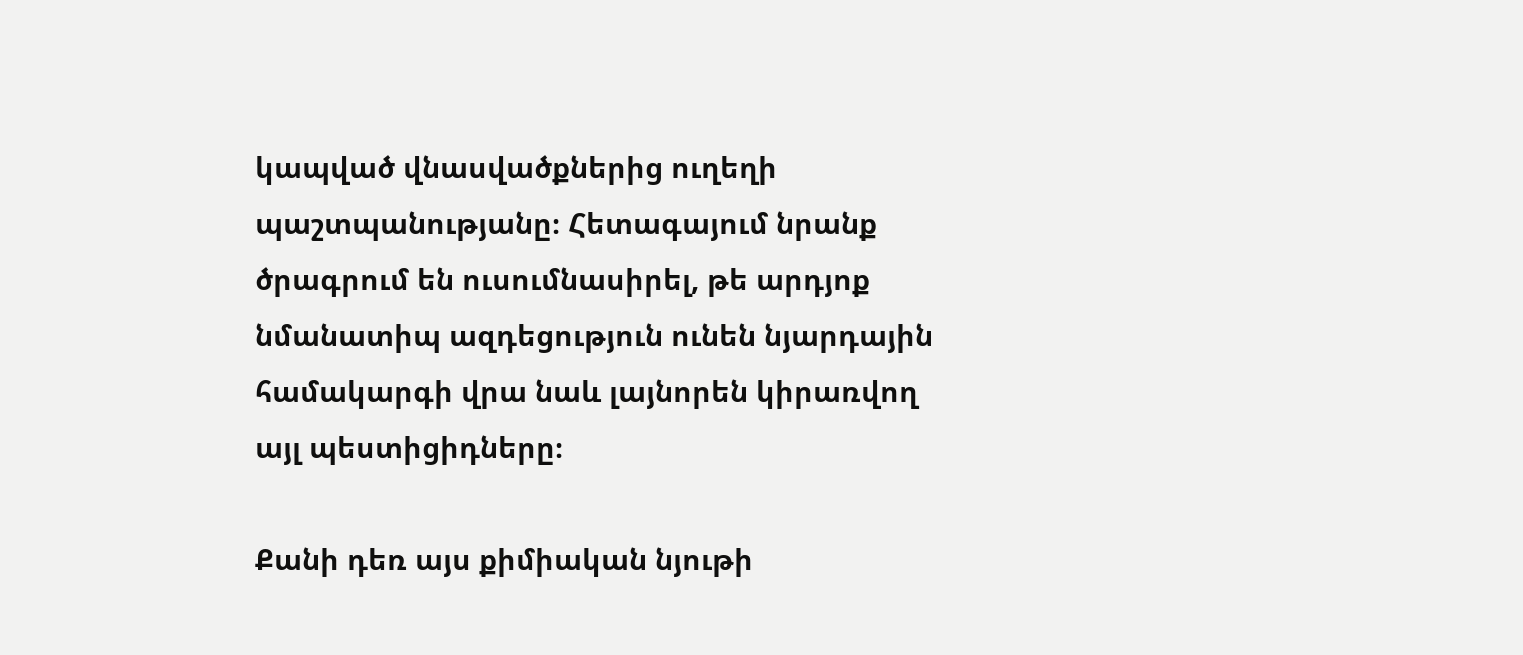կապված վնասվածքներից ուղեղի պաշտպանությանը։ Հետագայում նրանք ծրագրում են ուսումնասիրել, թե արդյոք նմանատիպ ազդեցություն ունեն նյարդային համակարգի վրա նաև լայնորեն կիրառվող այլ պեստիցիդները։

Քանի դեռ այս քիմիական նյութի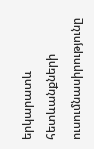երկարատև հետևանքների ուսումնասիրությունը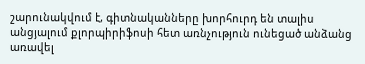շարունակվում է, գիտնականները խորհուրդ են տալիս անցյալում քլորպիրիֆոսի հետ առնչություն ունեցած անձանց առավել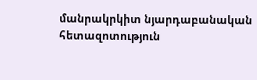մանրակրկիտ նյարդաբանական հետազոտություն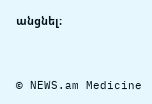անցնել։



© NEWS.am Medicine